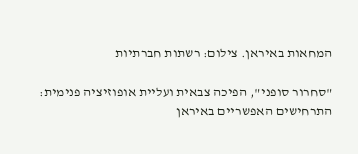המחאות באיראן. צילום: רשתות חברתיות

"סחרור סופני", הפיכה צבאית ועליית אופוזיציה פנימית: התרחישים האפשריים באיראן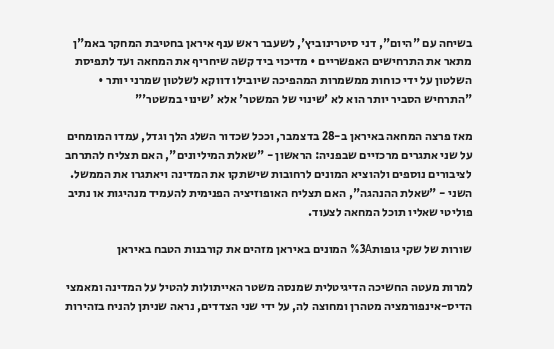בשיחה עם "היום", דני סיטרינוביץ', לשעבר ראש ענף איראן בחטיבת המחקר באמ"ן מתאר את התרחישים האפשריים • מדיכוי ביד קשה שיחריף את המחאה ועד לתפיסת השלטון על ידי כוחות ממשמרות המהפיכה שיובילו דווקא לשלטון שמרני יותר • "התרחיש הסביר יותר הוא לא 'שינוי של המשטר' אלא 'שינוי במשטר'"

מאז פרצה המחאה באיראן ב-28 בדצמבר, וככל שכדור השלג הלך וגדל, עמדו המומחים על שני אתגרים מרכזיים שבפניה: הראשון - "שאלת המיליונים", האם תצליח להתרחב לציבורים נוספים ולהוציא המונים לרחובות שישתקו את המדינה ויאתגרו את הממשל. השני - "שאלת ההנהגה", האם תצליח האופוזיציה הפנימית להעמיד מנהיגות או נתיב פוליטי שאליו תוכל המחאה לצעוד.

שורות של שקי גופות%3A המונים באיראן מזהים את קורבנות הטבח באיראן

למרות מעטה החשיכה הדיגיטלית שמנסה משטר האייתולות להטיל על המדינה ומאמצי הדיס-אינפורמציה מטהרן ומחוצה לה, על ידי שני הצדדים, נראה שניתן להניח בזהירות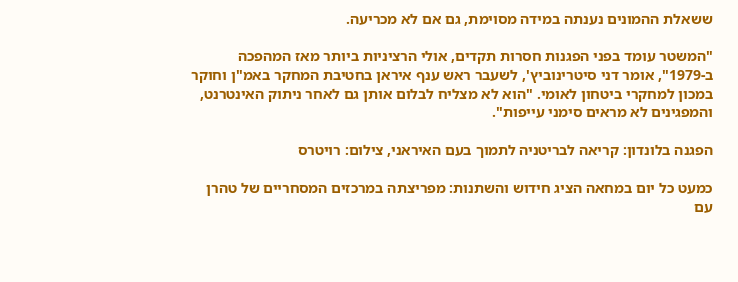ששאלת ההמונים נענתה במידה מסוימת, גם אם לא מכריעה.

"המשטר עומד בפני הפגנות חסרות תקדים, אולי הרציניות ביותר מאז המהפכה ב-1979", אומר דני סיטרינוביץ', לשעבר ראש ענף איראן בחטיבת המחקר באמ"ן וחוקר במכון למחקרי ביטחון לאומי. "הוא לא מצליח לבלום אותן גם לאחר ניתוק האינטרנט, והמפגינים לא מראים סימני עייפות".

הפגנה בלונדון: קריאה לבריטניה לתמוך בעם האיראני, צילום: רויטרס

כמעט כל יום במחאה הציג חידוש והשתנות: מפריצתה במרכזים המסחריים של טהרן עם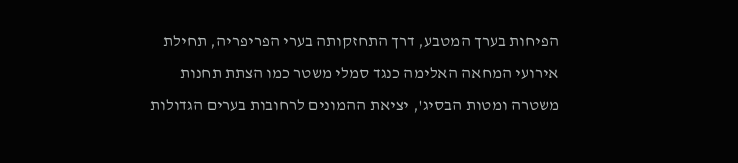הפיחות בערך המטבע, דרך התחזקותה בערי הפריפריה, תחילת אירועי המחאה האלימה כנגד סמלי משטר כמו הצתת תחנות משטרה ומטות הבסיג', יציאת ההמונים לרחובות בערים הגדולות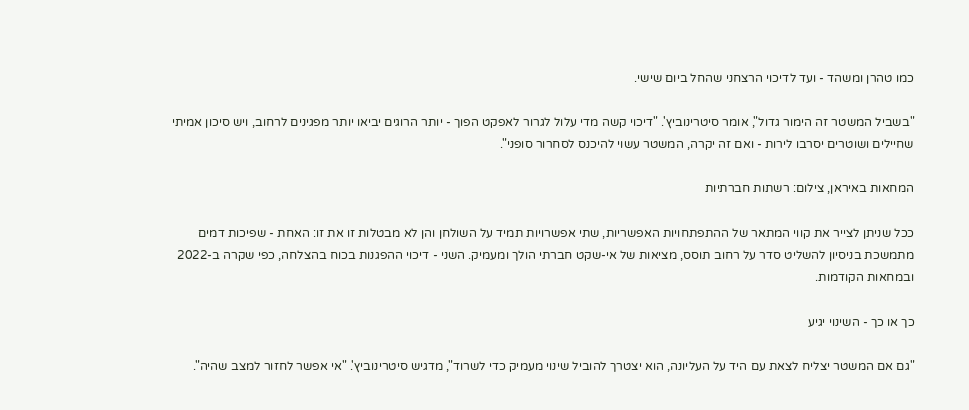כמו טהרן ומשהד - ועד לדיכוי הרצחני שהחל ביום שישי.

"בשביל המשטר זה הימור גדול", אומר סיטרינוביץ'. "דיכוי קשה מדי עלול לגרור לאפקט הפוך - יותר הרוגים יביאו יותר מפגינים לרחוב, ויש סיכון אמיתי שחיילים ושוטרים יסרבו לירות - ואם זה יקרה, המשטר עשוי להיכנס לסחרור סופני".

המחאות באיראן, צילום: רשתות חברתיות

ככל שניתן לצייר את קווי המתאר של ההתפתחויות האפשריות, שתי אפשרויות תמיד על השולחן והן לא מבטלות זו את זו: האחת - שפיכות דמים מתמשכת בניסיון להשליט סדר על רחוב תוסס, מציאות של אי-שקט חברתי הולך ומעמיק. השני - דיכוי ההפגנות בכוח בהצלחה, כפי שקרה ב-2022 ובמחאות הקודמות.

כך או כך - השינוי יגיע

"גם אם המשטר יצליח לצאת עם היד על העליונה, הוא יצטרך להוביל שינוי מעמיק כדי לשרוד", מדגיש סיטרינוביץ'. "אי אפשר לחזור למצב שהיה".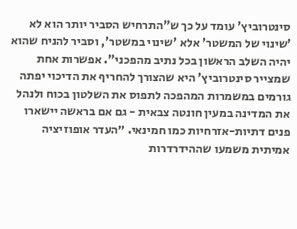סינטרוביץ' עומד על כך ש"התרחיש הסביר יותר הוא לא 'שינוי של המשטר' אלא 'שינוי במשטר', וסביר להניח שהוא יהיה השלב הראשון בכל נתיב מהפכני". אפשרות אחת שמצייר סינטרוביץ' היא שהצורך להחריף את הדיכוי יפתה גורמים במשמרות המהפכה לתפוס את השלטון בכוח ולנהל את המדינה במעין חונטה צבאית - גם אם בראשה יישארו פנים דתיות-אזרחיות כמו חמינאי. ״העדר אופוזיציה אמיתית משמעו שההידרדרות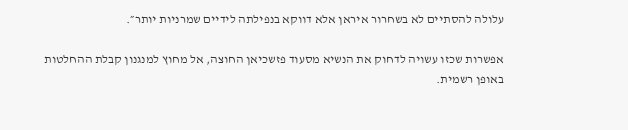עלולה להסתיים לא בשחרור איראן אלא דווקא בנפילתה לידיים שמרניות יותר״.

אפשרות שכזו עשויה לדחוק את הנשיא מסעוד פזשכיאן החוצה, אל מחוץ למנגנון קבלת ההחלטות באופן רשמית.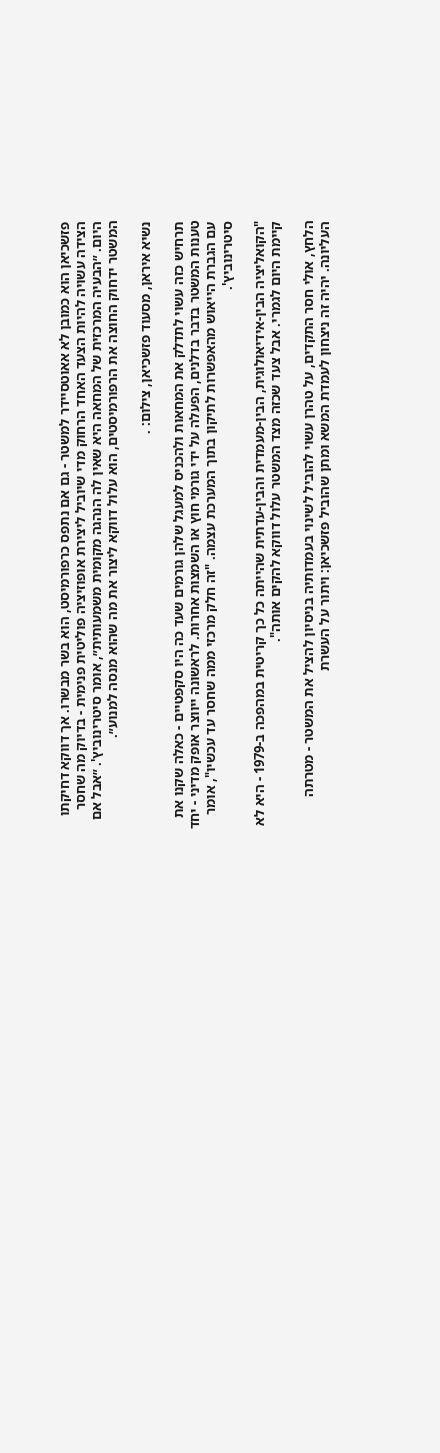פזשכיאן הוא כמובן לא אאוטסיידר למשטר - גם אם נתפס כרפורמיסט, הוא בשר מבשרו. אך דווקא דחיקתו הצידה עשויה להיות הצעד האחד הרחוק מדי שיוביל ליצירת אופוזיציה פוליטית פנימית - בדיוק מה שחסר היום. ״הבעיה המרכזית של המחאה היא שאין לה הנהגה מקומית משמעותית״, אומר סיטרינוביץ'. ״אבל אם המשטר ידחוק החוצה את הרפורמיסטים, הוא עלול דווקא ליצור את מה שהוא מנסה למנוע״.

נשיא איראן, מסעוד פזשכיאן, צילום: .

תרחיש כזה עשוי לתדלק את המחאות ולהכניס למעגל שלהן גורמים שעד כה היו סקפטיים - כאלה שקנו את טענות המשטר בדבר בדלנים, הפעלה על ידי גורמי חוץ או השמצות אחרות. לראשונה ייווצר אופק מדיני - יחד עם הגברת הייאוש מהאפשרות לתיקון בתוך המערכת עצמה. "זה חלק מרכזי ממה שחסר עד עכשיו", אומר סיטרינוביץ'.

"הקואליציה הבין-אידיאולוגית, הבין-מעמדית והבין-עדתית שהייתה כל כך קריטית במהפכה ב-1979 - היא לא קיימת היום לגמרי. אבל צעד שכזה מצד המשטר עלול דווקא להקים אותה".

הלחץ, אולי חסר התקדים, על טהרן עשוי להוביל לשינוי בעמדותיה בניסיון להציל את המשטר - מטרתה העליונה. יהיה זה ניצחון לעמדת המשא ומתן שהוביל פזשכיאן: ויתור על העשרת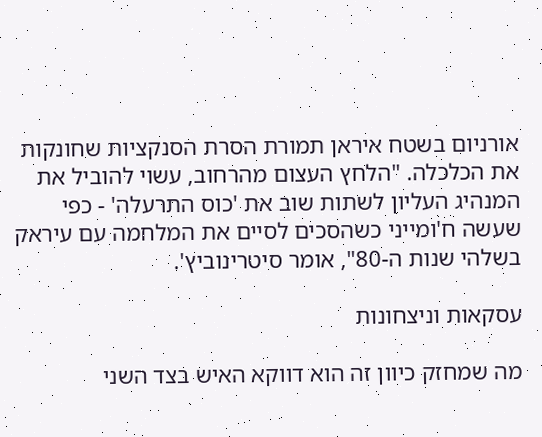אורניום בשטח איראן תמורת הסרת הסנקציות שחונקות את הכלכלה. "הלחץ העצום מהרחוב, עשוי להוביל את המנהיג העליון לשתות שוב את 'כוס התרעלה' - כפי שעשה ח'ומייני כשהסכים לסיים את המלחמה עם עיראק בשלהי שנות ה-80", אומר סיטרינוביץ'.

עסקאות וניצחונות

מה שמחזק כיוון זה הוא דווקא האיש בצד השני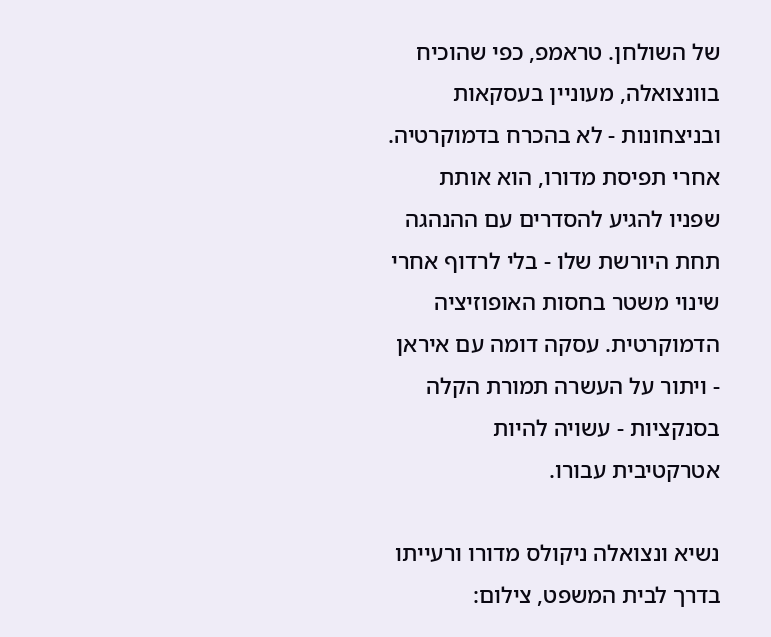של השולחן. טראמפ, כפי שהוכיח בוונצואלה, מעוניין בעסקאות ובניצחונות - לא בהכרח בדמוקרטיה. אחרי תפיסת מדורו, הוא אותת שפניו להגיע להסדרים עם ההנהגה תחת היורשת שלו - בלי לרדוף אחרי שינוי משטר בחסות האופוזיציה הדמוקרטית. עסקה דומה עם איראן - ויתור על העשרה תמורת הקלה בסנקציות - עשויה להיות אטרקטיבית עבורו.

נשיא ונצואלה ניקולס מדורו ורעייתו בדרך לבית המשפט, צילום: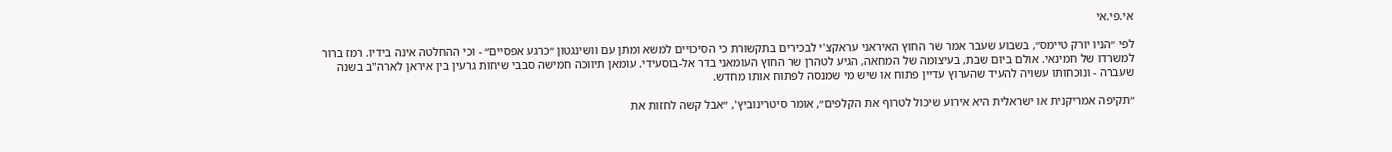אי.פי.אי

לפי ״הניו יורק טיימס״, בשבוע שעבר אמר שר החוץ האיראני עראקצ'י לבכירים בתקשורת כי הסיכויים למשא ומתן עם וושינגטון ״כרגע אפסיים״ - וכי ההחלטה אינה בידיו. רמז ברור למשרדו של חמינאי. אולם ביום שבת, בעיצומה של המחאה, הגיע לטהרן שר החוץ העומאני בדר אל-בוסעידי. עומאן תיווכה חמישה סבבי שיחות גרעין בין איראן לארה"ב בשנה שעברה - ונוכחותו עשויה להעיד שהערוץ עדיין פתוח או שיש מי שמנסה לפתוח אותו מחדש.

״תקיפה אמריקנית או ישראלית היא אירוע שיכול לטרוף את הקלפים״, אומר סיטרינוביץ', ״אבל קשה לחזות את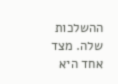ההשלכות שלה. מצד אחד היא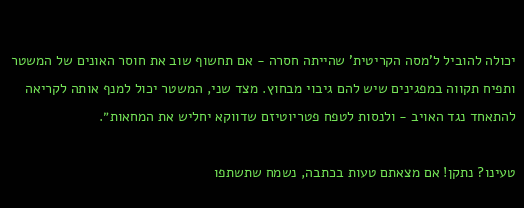יכולה להוביל ל'מסה הקריטית' שהייתה חסרה - אם תחשוף שוב את חוסר האונים של המשטר ותפיח תקווה במפגינים שיש להם גיבוי מבחוץ. מצד שני, המשטר יכול למנף אותה לקריאה להתאחד נגד האויב - ולנסות לטפח פטריוטיזם שדווקא יחליש את המחאות״.

טעינו? נתקן! אם מצאתם טעות בכתבה, נשמח שתשתפו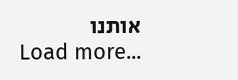אותנו
Load more...